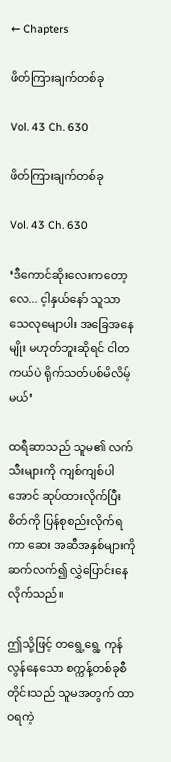← Chapters

ဖိတ်ကြားချက်တစ်ခု

Vol. 43 Ch. 630

ဖိတ်ကြားချက်တစ်ခု

Vol. 43 Ch. 630

‘ဒီကောင်ဆိုးလေးကတော့လေ... င့ါနှယ်နော် သူသာ သေလုမျောပါး အခြေအနေမျိုး မဟုတ်ဘူးဆိုရင် ငါတကယ်ပဲ ရိုက်သတ်ပစ်မိလိမ့်မယ်’

ထရီဆာသည် သူမ၏ လက်သီးများကို ကျစ်ကျစ်ပါအောင် ဆုပ်ထားလိုက်ပြီး စိတ်ကို ပြန်စုစည်းလိုက်ရကာ ဆေး အဆီအနှစ်များကို ဆက်လက်၍ လွှဲပြောင်းနေလိုက်သည်။

ဤသို့ဖြင့် တရွေ့ရွေ့ ကုန်လွန်နေသော စက္ကန့်တစ်ခုစီတိုင်းသည် သူမအတွက် ထာဝရကဲ့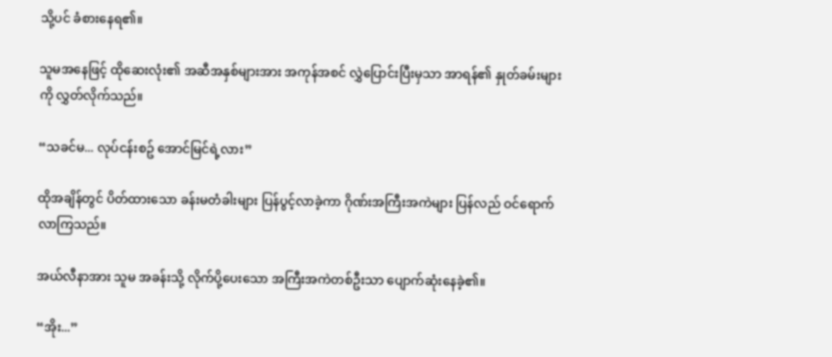သို့ပင် ခံစားနေရ၏။

သူမအနေဖြင့် ထိုဆေးလုံး၏ အဆီအနှစ်များအား အကုန်အစင် လွှဲပြောင်းပြီးမှသာ အာရန်၏ နှုတ်ခမ်းများကို လွှတ်လိုက်သည်။

“သခင်မ... လုပ်ငန်းစဥ် အောင်မြင်ရဲ့လား”

ထိုအချိန်တွင် ပိတ်ထားသော ခန်းမတံခါးများ ပြန်ပွင့်လာခဲ့ကာ ဂိုဏ်းအကြီးအကဲများ ပြန်လည် ဝင်ရောက်လာကြသည်။

အယ်လီနာအား သူမ အခန်းသို့ လိုက်ပို့ပေးသော အကြီးအကဲတစ်ဦးသာ ပျောက်ဆုံးနေခဲ့၏။

“အိုး...”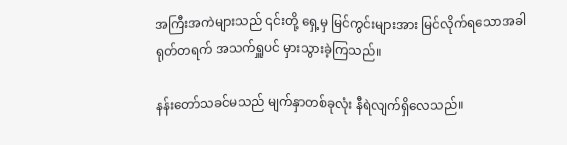အကြီးအကဲများသည် ၎င်းတို့ ရှေ့မှ မြင်ကွင်းများအား မြင်လိုက်ရသောအခါ ရုတ်တရက် အသက်ရှူပင် မှားသွားခဲ့ကြသည်။

နန်းတော်သခင်မသည် မျက်နှာတစ်ခုလုံး နီရဲလျက်ရှိလေသည်။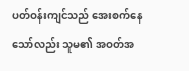ပတ်ဝန်းကျင်သည် အေးစက်နေသော်လည်း သူမ၏ အဝတ်အ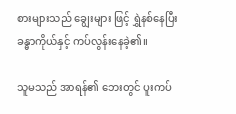စားများသည် ချွေးများ ဖြင့် ရွှဲနစ်နေပြီး ခန္ဓာကိုယ်နှင့် ကပ်လွန်းနေခဲ့၏။

သူမသည် အာရန်၏ ဘေးတွင် ပူးကပ်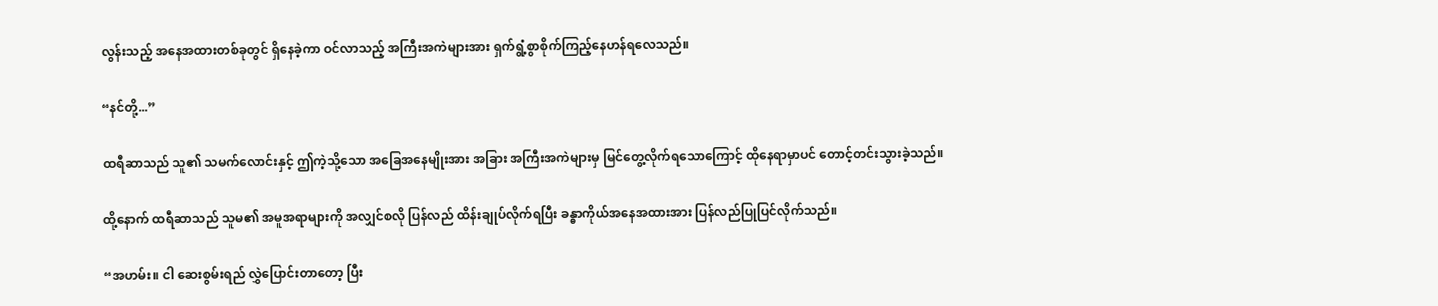လွန်းသည့် အနေအထားတစ်ခုတွင် ရှိနေခဲ့ကာ ဝင်လာသည့် အကြီးအကဲများအား ရှက်ရွံ့စွာစိုက်ကြည့်နေဟန်ရလေသည်။

“နင်တို့...”

ထရီဆာသည် သူ၏ သမက်လောင်းနှင့် ဤကဲ့သို့သော အခြေအနေမျိုးအား အခြား အကြီးအကဲများမှ မြင်တွေ့လိုက်ရသောကြောင့် ထိုနေရာမှာပင် တောင့်တင်းသွားခဲ့သည်။

ထို့နောက် ထရီဆာသည် သူမ၏ အမူအရာများကို အလျှင်စလို ပြန်လည် ထိန်းချုပ်လိုက်ရပြီး ခန္ဓာကိုယ်အနေအထားအား ပြန်လည်ပြုပြင်လိုက်သည်။

“အဟမ်း။ ငါ ဆေးစွမ်းရည် လွှဲပြောင်းတာတော့ ပြီး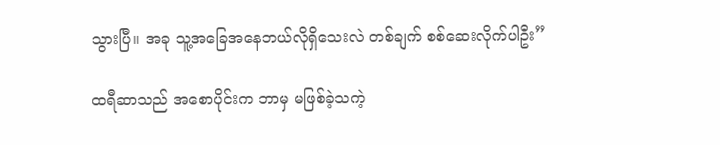သွားပြီ။ အခု သူ့အခြေအနေဘယ်လိုရှိသေးလဲ တစ်ချက် စစ်ဆေးလိုက်ပါဦး”

ထရီဆာသည် အစောပိုင်းက ဘာမှ မဖြစ်ခဲ့သကဲ့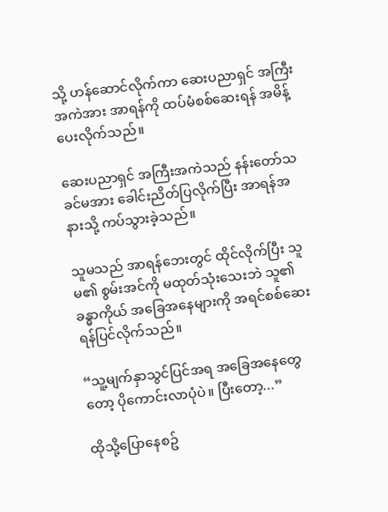သို့ ဟန်ဆောင်လိုက်ကာ ဆေးပညာရှင် အကြီးအကဲအား အာရန်ကို ထပ်မံစစ်ဆေးရန် အမိန့်ပေးလိုက်သည်။

ဆေးပညာရှင် အကြီးအကဲသည် နန်းတော်သခင်မအား ခေါင်းညိတ်ပြလိုက်ပြီး အာရန်အနားသို့ ကပ်သွားခဲ့သည်။

သူမသည် အာရန်ဘေးတွင် ထိုင်လိုက်ပြီး သူမ၏ စွမ်းအင်ကို မထုတ်သုံးသေးဘဲ သူ၏ ခန္ဓာကိုယ် အခြေအနေများကို အရင်စစ်ဆေးရန်ပြင်လိုက်သည်။

“သူ့မျက်နှာသွင်ပြင်အရ အခြေအနေတွေတော့ ပိုကောင်းလာပုံပဲ။ ပြီးတော့...”

ထိုသို့ပြောနေစဥ်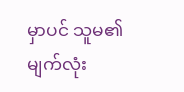မှာပင် သူမ၏ မျက်လုံး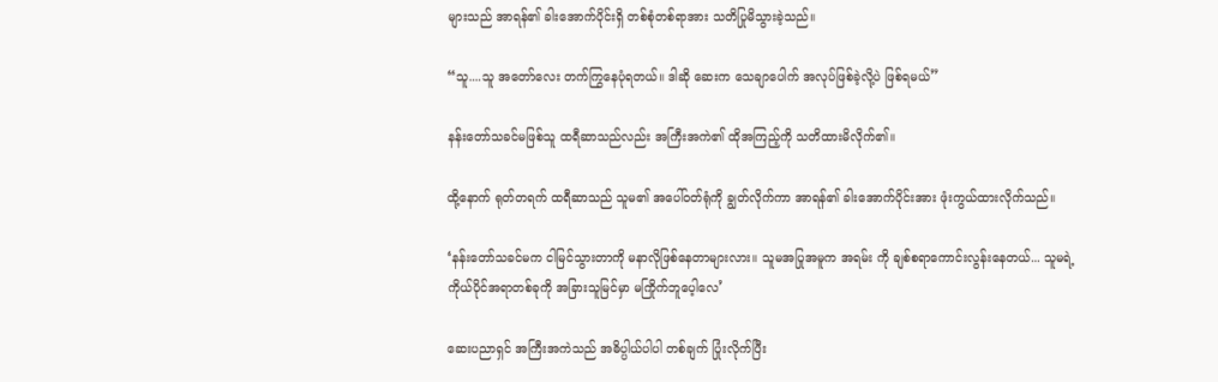များသည် အာရန်၏ ခါးအောက်ပိုင်းရှိ တစ်စုံတစ်ရာအား သတိပြုမိသွားခဲ့သည်။

“သူ....သူ အတော်လေး တက်ကြွနေပုံရတယ်။ ဒါဆို ဆေးက သေချာပေါက် အလုပ်ဖြစ်ခဲ့လို့ပဲ ဖြစ်ရမယ်”

နန်းတော်သခင်မဖြစ်သူ ထရီဆာသည်လည်း အကြီးအကဲ၏ ထိုအကြည့်ကို သတိထားမိလိုက်၏။

ထို့နောက် ရုတ်တရက် ထရီဆာသည် သူမ၏ အပေါ်ဝတ်ရုံကို ချွတ်လိုက်ကာ အာရန်၏ ခါးအောက်ပိုင်းအား ဖုံးကွယ်ထားလိုက်သည်။

‘နန်းတော်သခင်မက ငါမြင်သွားတာကို မနာလိုဖြစ်နေတာများလား။ သူမအပြုအမူက အရမ်း ကို ချစ်စရာကောင်းလွန်းနေတယ်... သူမရဲ့ ကိုယ်ပိုင်အရာတစ်ခုကို အခြားသူမြင်မှာ မကြိုက်ဘူ‌ပေ့ါလေ’

ဆေးပညာရှင် အကြီးအကဲသည် အဓိပ္ပါယ်ပါပါ တစ်ချက် ပြုံးလိုက်ပြီး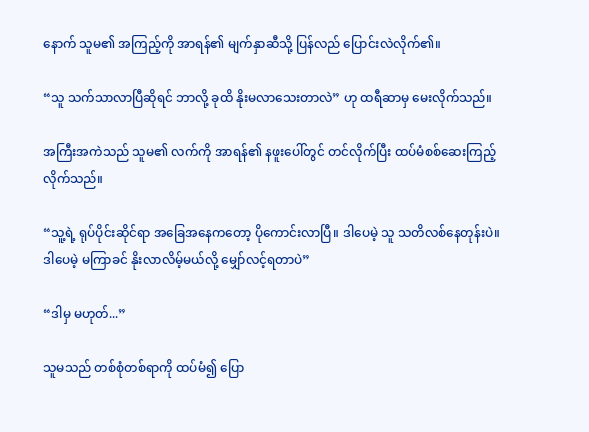နောက် သူမ၏ အကြည့်ကို အာရန်၏ မျက်နှာဆီသို့ ပြန်လည် ပြောင်းလဲလိုက်၏။

“သူ သက်သာလာပြီဆိုရင် ဘာလို့ ခုထိ နိုးမလာသေးတာလဲ” ဟု ထရီဆာမှ မေးလိုက်သည်။

အကြီးအကဲသည် သူမ၏ လက်ကို အာရန်၏ နဖူးပေါ်တွင် တင်လိုက်ပြီး ထပ်မံစစ်ဆေးကြည့်လိုက်သည်။

“သူ့ရဲ့ ရုပ်ပိုင်းဆိုင်ရာ အခြေအနေကတော့ ပိုကောင်းလာပြီ။ ဒါပေမဲ့ သူ သတိလစ်နေတုန်းပဲ။ ဒါပေမဲ့ မကြာခင် နိုးလာလိမ့်မယ်လို့ မျှော်လင့်ရတာပဲ”

“ဒါမှ မဟုတ်...”

သူမသည် တစ်စုံတစ်ရာကို ထပ်မံ၍ ပြော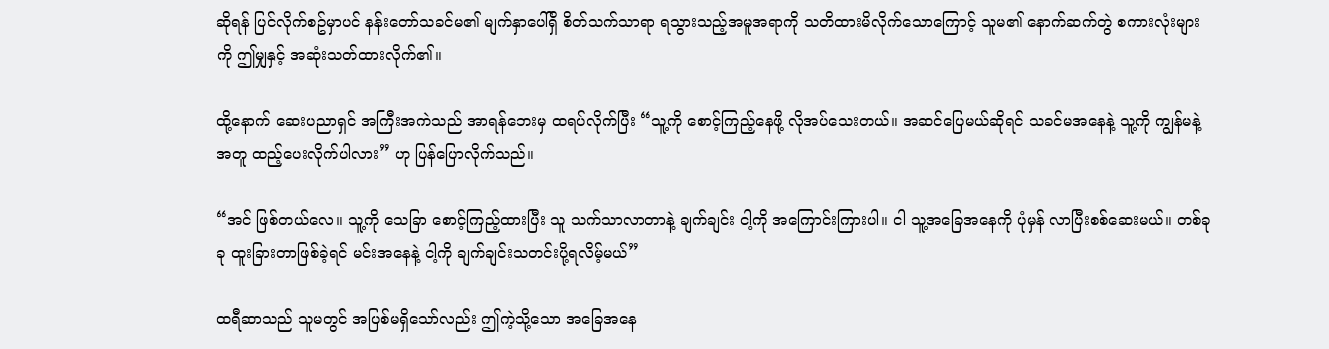ဆိုရန် ပြင်လိုက်စဥ်မှာပင် နန်းတော်သခင်မ၏ မျက်နှာပေါ်ရှိ စိတ်သက်သာရာ ရသွားသည့်အမူအရာကို သတိထားမိလိုက်သောကြောင့် သူမ၏ နောက်ဆက်တွဲ စကားလုံးများကို ဤမျှနှင့် အဆုံးသတ်ထားလိုက်၏။

ထို့နောက် ဆေးပညာရှင် အကြီးအကဲသည် အာရန်ဘေးမှ ထရပ်လိုက်ပြီး “သူ့ကို စောင့်ကြည့်နေဖို့ လိုအပ်သေးတယ်။ အဆင်ပြေမယ်ဆိုရင် သခင်မအနေနဲ့ သူ့ကို ကျွန်မနဲ့အတူ ထည့်ပေးလိုက်ပါလား” ဟု ပြန်ပြောလိုက်သည်။

“အင် ဖြစ်တယ်လေ။ သူ့ကို သေခြာ စောင့်ကြည့်ထားပြီး သူ သက်သာလာတာနဲ့ ချက်ချင်း ငါ့ကို အကြောင်းကြားပါ။ ငါ သူ့အခြေအနေကို ပုံမှန် လာပြီးစစ်ဆေးမယ်။ တစ်ခုခု ထူးခြားတာဖြစ်ခဲ့ရင် မင်းအနေနဲ့ ငါ့ကို ချက်ချင်းသတင်းပို့ရလိမ့်မယ်”

ထရီဆာသည် သူမတွင် အပြစ်မရှိသော်လည်း ဤကဲ့သို့သော အခြေအနေ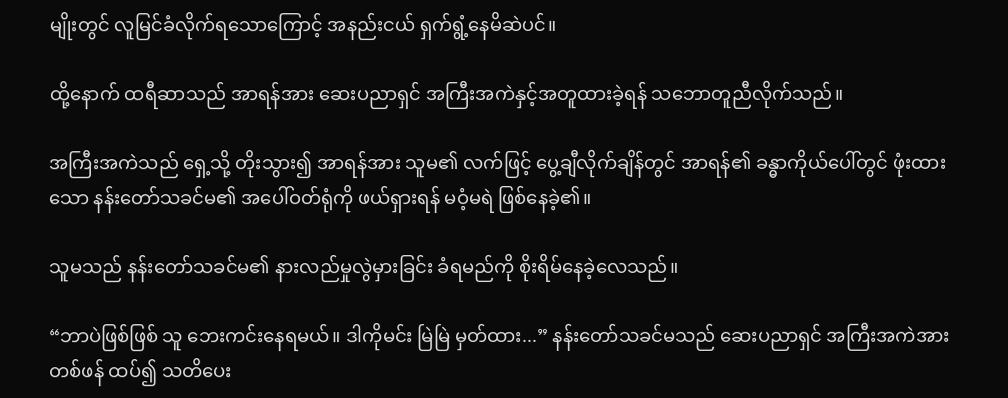မျိုးတွင် လူမြင်ခံလိုက်ရသောကြောင့် အနည်းငယ် ရှက်ရွံ့နေမိဆဲပင်။

ထို့နောက် ထရီဆာသည် အာရန်အား ဆေးပညာရှင် အကြီးအကဲနှင့်အတူထားခဲ့ရန် သဘောတူညီလိုက်သည်။

အကြီးအကဲသည် ရှေ့သို့ တိုးသွား၍ အာရန်အား သူမ၏ လက်ဖြင့် ပွေ့ချီလိုက်ချိန်တွင် အာရန်၏ ခန္ဓာကိုယ်ပေါ်တွင် ဖုံးထားသော နန်းတော်သခင်မ၏ အပေါ်ဝတ်ရုံကို ဖယ်ရှားရန် မဝံ့မရဲ ဖြစ်နေခဲ့၏။

သူမသည် နန်းတော်သခင်မ၏ နားလည်မှုလွဲမှားခြင်း ခံရမည်ကို စိုးရိမ်နေခဲ့လေသည်။

“ဘာပဲဖြစ်ဖြစ် သူ ဘေးကင်းနေရမယ်။ ဒါကိုမင်း မြဲမြဲ မှတ်ထား...” နန်းတော်သခင်မသည် ဆေးပညာရှင် အကြီးအကဲအား တစ်ဖန် ထပ်၍ သတိပေး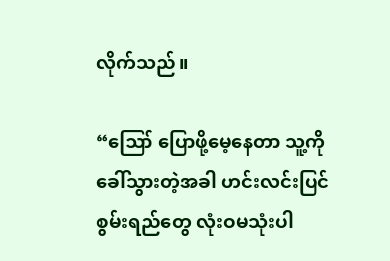လိုက်သည်။

“ဪ ပြောဖို့မေ့နေတာ သူ့ကို ခေါ်သွားတဲ့အခါ ဟင်းလင်းပြင် စွမ်းရည်တွေ လုံးဝမသုံးပါ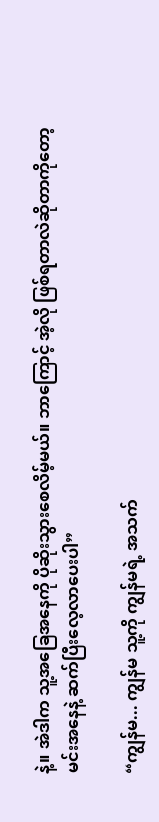နဲ့။ အဲဒါက သူ့အခြေအနေကို ပိုဆိုးသွားစေလိမ့်မယ်။ ဘာကြောင့် အဲ့လို ဖြစ်ရတာလဲဆိုတာကိုတော့ မင်းအနေနဲ့ ဆက်ပြီးလေ့လာပေးပါ”

“ကျွန်မ... ကျွန်မ သူ့ကို ကျွန်မရဲ့ အသက်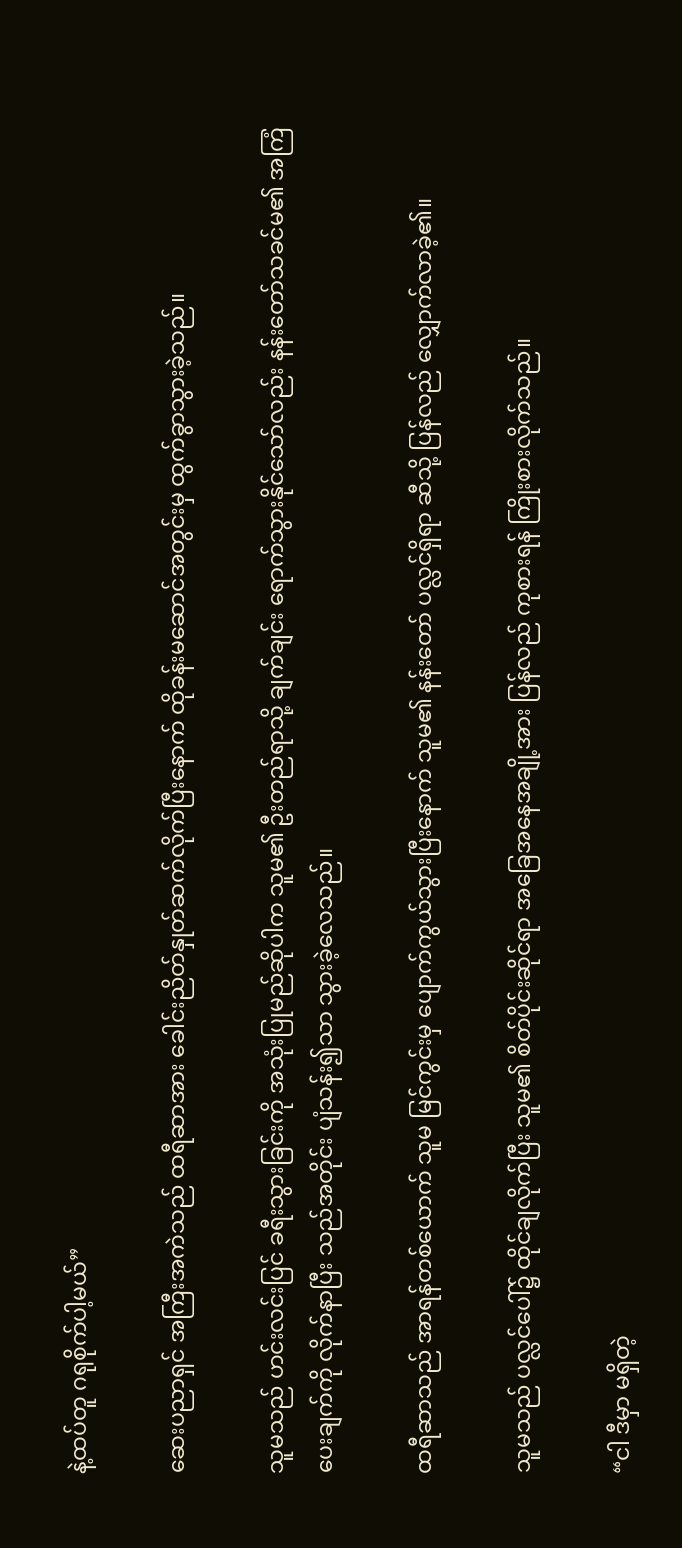နဲ့ထပ်တူ ဂရုစိုက်ပါ့မယ်”

ဆေးပညာရှင် အကြီးအကဲသည် ထရီဆာအား ခေါင်းညိတ်နှုတ်ဆက်လိုက်ပြီးနောက် ထိုခန်းမဆောင်အတွင်းမှ ထွက်ခွာသွားခဲ့သည်။

သူမသည် ဟင်းလင်းပြင် ခရီးသွားခြင်းကို အသုံးပြုမည်ဆိုပါက သူမ၏ ဦးတည်ရာသို့ ချက်ချင်း ရောက်သွားနိုင်သော်လည်း နန်းတော်သခင်မ၏ အကြံပေးချက်ကို လိုက်နာပြီး သည်အတိုင်း ပျံသန်း၍သာ သွားခဲ့လေသည်။

ထရီဆာသည် အာရန်တစ်ယောက် သူမ မြင်ကွင်းမှ ပျောက်ကွယ်သွားပြီးနောက် သူမ၏ နန်းတော် ပလ္လင်ရှိရာ ဆီသို့ ပြန်လည် လျှောက်လာခဲ့၏။

သူမသည် ပလ္လင်ပေါ်၌ ထိုင်ချလိုက်ပြီး သူမ၏ စိတ်ပိုင်းဆိုင်ရာ အခြေအနေအချို့အား ပြန်လည် ကုစားရန် ကြိုးစားလိုက်သည်။

“ငါ ဒီမှာ မရှိတဲ့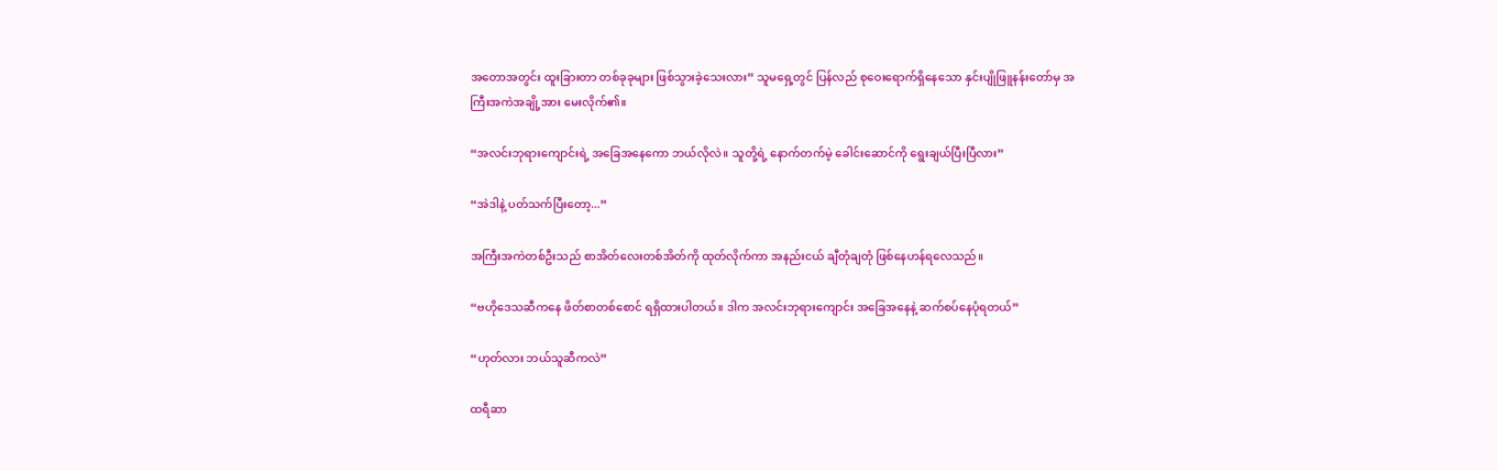အတောအတွင်း ထူးခြားတာ တစ်ခုခုများ ဖြစ်သွားခဲ့သေးလား” သူမရှေ့တွင် ပြန်လည် စုဝေးရောက်ရှိနေသော နှင်းပျိုဖြူနန်းတော်မှ အကြီးအကဲအချို့အား မေးလိုက်၏။

“အလင်းဘုရားကျောင်းရဲ့ အခြေအနေကော ဘယ်လိုလဲ။ သူတို့ရဲ့ နောက်တက်မဲ့ ခေါင်းဆောင်ကို ရွေးချယ်ပြီးပြီလား”

“အဲဒါနဲ့ ပတ်သက်ပြီးတော့...”

အကြီးအကဲတစ်ဦးသည် စာအိတ်လေးတစ်အိတ်ကို ထုတ်လိုက်ကာ အနည်းငယ် ချီတုံချတုံ ဖြစ်နေဟန်ရလေသည်။

“ဗဟိုဒေသဆီကနေ ဖိတ်စာတစ်စောင် ရရှိထားပါတယ်။ ဒါက အလင်းဘုရားကျောင်း အခြေအနေနဲ့ ဆက်စပ်နေပုံရတယ်”

“ဟုတ်လား ဘယ်သူဆီကလဲ”

ထရီဆာ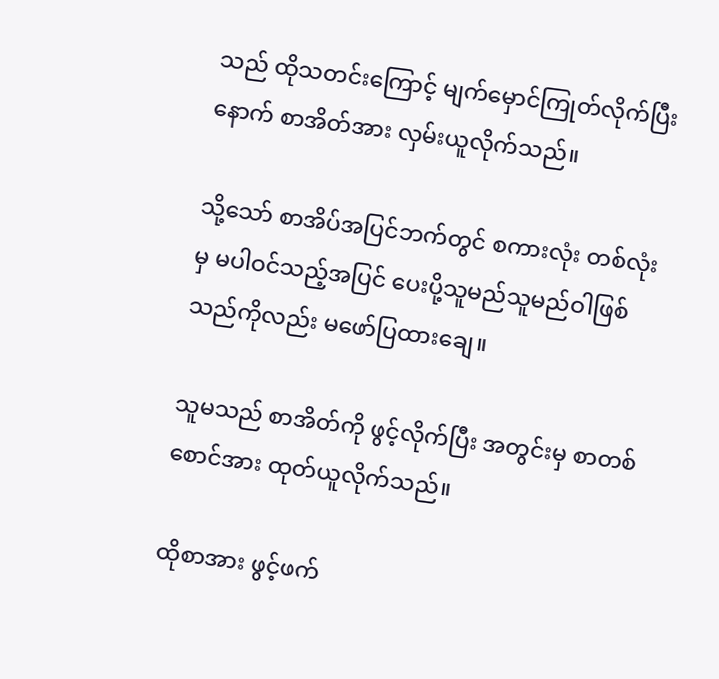သည် ထိုသတင်းကြောင့် မျက်မှောင်ကြုတ်လိုက်ပြီးနောက် စာအိတ်အား လှမ်းယူလိုက်သည်။

သို့သော် စာအိပ်အပြင်ဘက်တွင် စကားလုံး တစ်လုံးမှ မပါဝင်သည့်အပြင် ပေးပို့သူမည်သူမည်ဝါဖြစ်သည်ကိုလည်း မဖော်ပြထားချေ။

သူမသည် စာအိတ်ကို ဖွင့်လိုက်ပြီး အတွင်းမှ စာတစ်စောင်အား ထုတ်ယူလိုက်သည်။

ထိုစာအား ဖွင့်ဖက်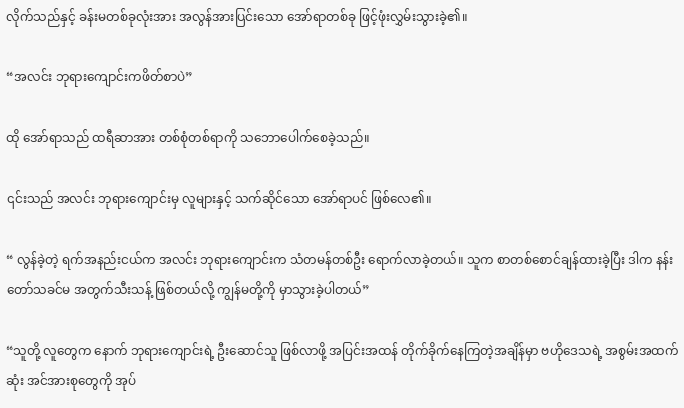လိုက်သည်နှင့် ခန်းမတစ်ခုလုံးအား အလွန်အားပြင်းသော အော်ရာတစ်ခု ဖြင့်ဖုံးလွှမ်းသွားခဲ့၏။

“အလင်း ဘုရားကျောင်းကဖိတ်စာပဲ”

ထို အော်ရာသည် ထရီဆာအား တစ်စုံတစ်ရာကို သဘောပေါက်စေခဲ့သည်။

၎င်းသည် အလင်း ဘုရားကျောင်းမှ လူများနှင့် သက်ဆိုင်သော အော်ရာပင် ဖြစ်လေ၏။

“ လွန်ခဲ့တဲ့ ရက်အနည်းငယ်က အလင်း ဘုရားကျောင်းက သံတမန်တစ်ဦး ရောက်လာခဲ့တယ်။ သူက စာတစ်စောင်ချန်ထားခဲ့ပြီး ဒါက နန်းတော်သခင်မ အတွက်သီးသန့် ဖြစ်တယ်လို့ ကျွန်မတို့ကို မှာသွားခဲ့ပါတယ်”

“သူတို့ လူတွေက နောက် ဘုရားကျောင်းရဲ့ ဦးဆောင်သူ ဖြစ်လာဖို့ အပြင်းအထန် တိုက်ခိုက်နေကြတဲ့အချိန်မှာ ဗဟိုဒေသရဲ့ အစွမ်းအထက်ဆုံး အင်အားစုတွေကို အုပ်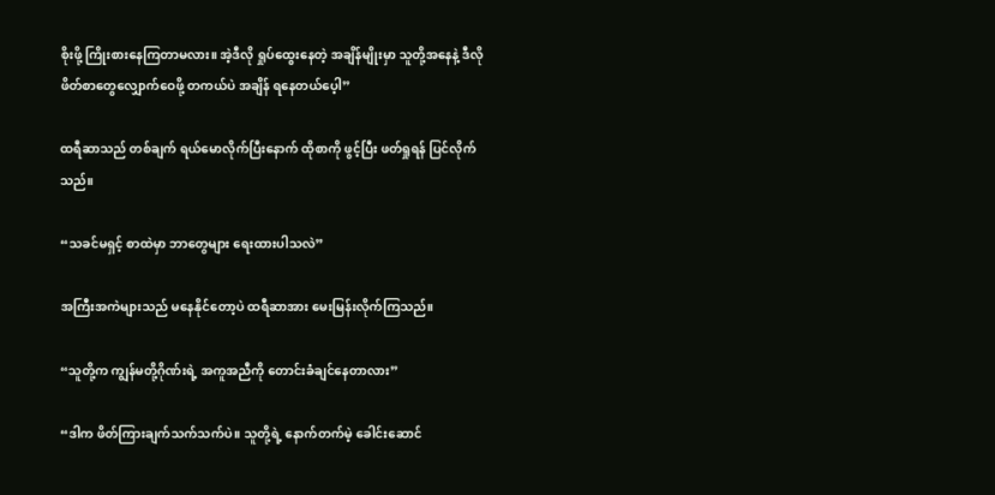စိုးဖို့ ကြိုးစားနေကြတာမလား။ အဲ့ဒီလို ရှုပ်ထွေးနေတဲ့ အချိန်မျိုးမှာ သူတို့အနေနဲ့ ဒီလို ဖိတ်စာတွေလျှောက်ဝေဖို့ တကယ်ပဲ အချိန် ရနေတယ်ပေ့ါ”

ထရီဆာသည် တစ်ချက် ရယ်မောလိုက်ပြီးနောက် ထိုစာကို ဖွင့်ပြီး ဖတ်ရှုရန် ပြင်လိုက်သည်။

“သခင်မရှင့် စာထဲမှာ ဘာတွေများ ရေးထားပါသလဲ”

အကြီးအကဲများသည် မနေနိုင်တော့ပဲ ထရီဆာအား မေးမြန်းလိုက်ကြသည်။

“သူတို့က ကျွန်မတို့ဂိုဏ်းရဲ့ အကူအညီကို တောင်းခံချင်နေတာလား”

“ဒါက ဖိတ်ကြားချက်သက်သက်ပဲ။ သူတို့ရဲ့ နောက်တက်မဲ့ ခေါင်းဆောင်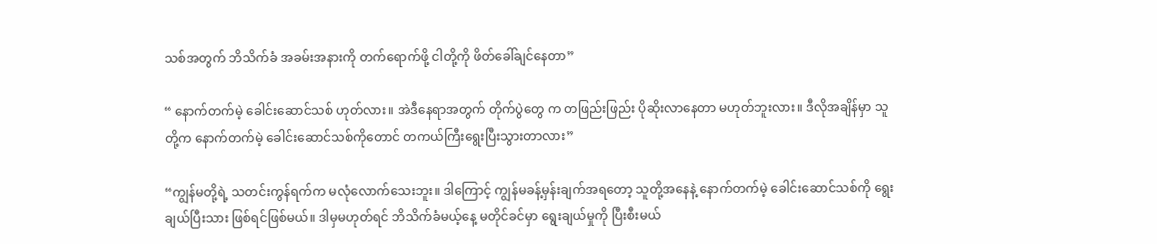သစ်အတွက် ဘိသိက်ခံ အခမ်းအနားကို တက်ရောက်ဖို့ ငါတို့ကို ဖိတ်ခေါ်ချင်နေတာ”

“ နောက်တက်မဲ့ ခေါင်းဆောင်သစ် ဟုတ်လား။ အဲဒီနေရာအတွက် တိုက်ပွဲတွေ က တဖြည်းဖြည်း ပိုဆိုးလာနေတာ မဟုတ်ဘူးလား။ ဒီလိုအချိန်မှာ သူတို့က နောက်တက်မဲ့ ခေါင်းဆောင်သစ်ကိုတောင် တကယ်ကြီးရွေးပြီးသွားတာလား”

“ကျွန်မတို့ရဲ့ သတင်းကွန်ရက်က မလုံလောက်သေးဘူး။ ဒါကြောင့် ကျွန်မခန့်မှန်းချက်အရတော့ သူတို့အနေနဲ့ နောက်တက်မဲ့ ခေါင်းဆောင်သစ်ကို ရွေးချယ်ပြီးသား ဖြစ်ရင်ဖြစ်မယ်။ ဒါမှမဟုတ်ရင် ဘိသိက်ခံမယ့်နေ့ မတိုင်ခင်မှာ ရွေးချယ်မှုကို ပြီးစီးမယ်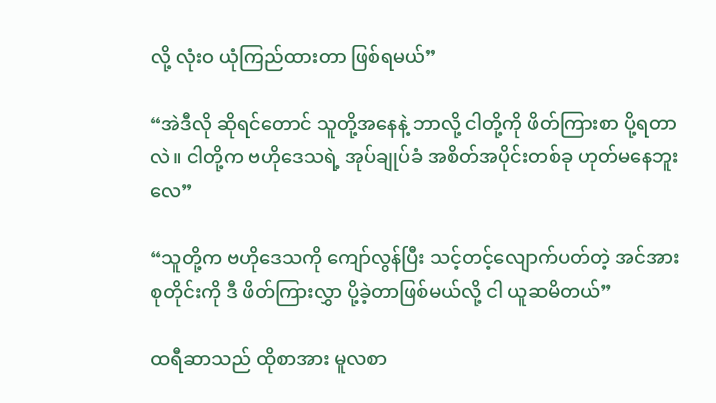လို့ လုံးဝ ယုံကြည်ထားတာ ဖြစ်ရမယ်”

“အဲဒီလို ဆိုရင်တောင် သူတို့အနေနဲ့ ဘာလို့ ငါတို့ကို ဖိတ်ကြားစာ ပို့ရတာလဲ။ ငါတို့က ဗဟိုဒေသရဲ့ အုပ်ချုပ်ခံ အစိတ်အပိုင်းတစ်ခု ဟုတ်မနေဘူးလေ”

“သူတို့က ဗဟိုဒေသကို ကျော်လွန်ပြီး သင့်တင့်လျောက်ပတ်တဲ့ အင်အားစုတိုင်းကို ဒီ ဖိတ်ကြားလွှာ ပို့ခဲ့တာဖြစ်မယ်လို့ ငါ ယူဆမိတယ်”

ထရီဆာသည် ထိုစာအား မူလစာ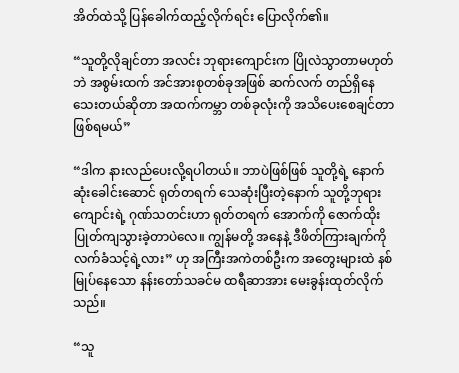အိတ်ထဲသို့ ပြန်ခေါက်ထည့်လိုက်ရင်း ပြောလိုက်၏။

“သူတို့လိုချင်တာ အလင်း ဘုရားကျောင်းက ပြိုလဲသွာတာမဟုတ်ဘဲ အစွမ်းထက် အင်အားစုတစ်ခုအဖြစ် ဆက်လက် တည်ရှိနေသေးတယ်ဆိုတာ အထက်ကမ္ဘာ တစ်ခုလုံးကို အသိပေးစေချင်တာ ဖြစ်ရမယ်”

“ဒါက နားလည်ပေးလို့ရပါတယ်။ ဘာပဲဖြစ်ဖြစ် သူတို့ရဲ့ နောက်ဆုံးခေါင်းဆောင် ရုတ်တရက် သေဆုံးပြီးတဲ့နောက် သူတို့ဘုရားကျောင်းရဲ့ ဂုဏ်သတင်းဟာ ရုတ်တရက် ‌အောက်ကို ‌ဇောက်ထိုး ပြုတ်ကျသွားခဲ့တာပဲလေ။ ကျွန်မတို့ အနေနဲ့ ဒီဖိတ်ကြားချက်ကို လက်ခံသင့်ရဲ့လား” ဟု အကြီးအကဲတစ်ဦးက အတွေးများထဲ နစ်မြုပ်နေသော နန်းတော်သခင်မ ထရီဆာအား မေးခွန်းထုတ်လိုက်သည်။

“သူ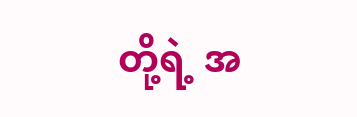တို့ရဲ့ အ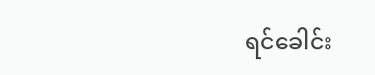ရင်ခေါင်း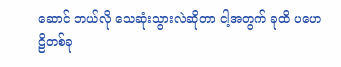ဆောင် ဘယ်လို သေဆုံးသွားလဲဆိုတာ ငါ့အတွက် ခုထိ ပဟေဠိတစ်ခု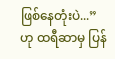ဖြစ်နေတုံးပဲ...” ဟု ထရီဆာမှ ပြန်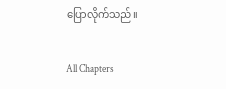ပြောလိုက်သည်။

All Chapters